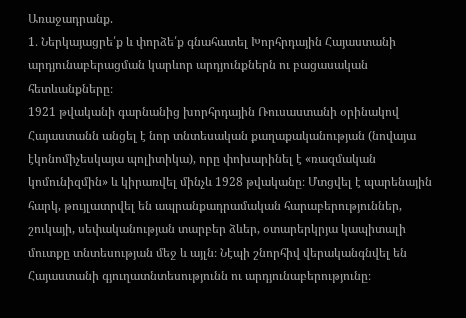Առաջադրանք.
1․ Ներկայացրե՛ք և փորձե՛ք գնահատել Խորհրդային Հայաստանի արդյունաբերացման կարևոր արդյունքներն ու բացասական հետևանքները։
1921 թվականի գարնանից խորհրդային Ռուսաստանի օրինակով Հայաստանն անցել է նոր տնտեսական քաղաքականության (նովայա էկոնոմիչեսկայա պոլիտիկա), որը փոխարինել է «ռազմական կոմունիզմին» և կիրառվել մինչև 1928 թվականը։ Մտցվել է պարենային հարկ, թույլատրվել են ապրանքադրամական հարաբերություններ, շուկայի, սեփականության տարբեր ձևեր, օտարերկրյա կապիտալի մուտքը տնտեսության մեջ և այլն։ Նէպի շնորհիվ վերականգնվել են Հայաստանի գյուղատնտեսությունն ու արդյունաբերությունը։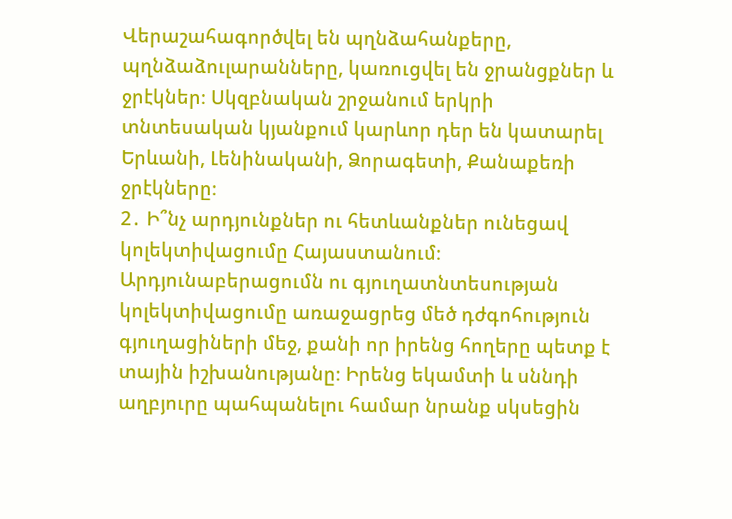Վերաշահագործվել են պղնձահանքերը, պղնձաձուլարանները, կառուցվել են ջրանցքներ և ջրէկներ։ Սկզբնական շրջանում երկրի տնտեսական կյանքում կարևոր դեր են կատարել Երևանի, Լենինականի, Ձորագետի, Քանաքեռի ջրէկները։
2․ Ի՞նչ արդյունքներ ու հետևանքներ ունեցավ կոլեկտիվացումը Հայաստանում։
Արդյունաբերացումն ու գյուղատնտեսության կոլեկտիվացումը առաջացրեց մեծ դժգոհություն գյուղացիների մեջ, քանի որ իրենց հողերը պետք է տային իշխանությանը։ Իրենց եկամտի և սննդի աղբյուրը պահպանելու համար նրանք սկսեցին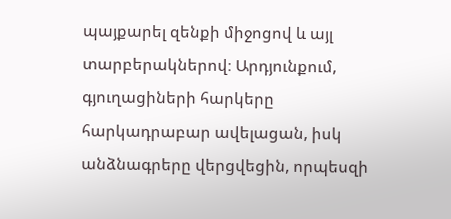պայքարել զենքի միջոցով և այլ տարբերակներով։ Արդյունքում, գյուղացիների հարկերը հարկադրաբար ավելացան, իսկ անձնագրերը վերցվեցին, որպեսզի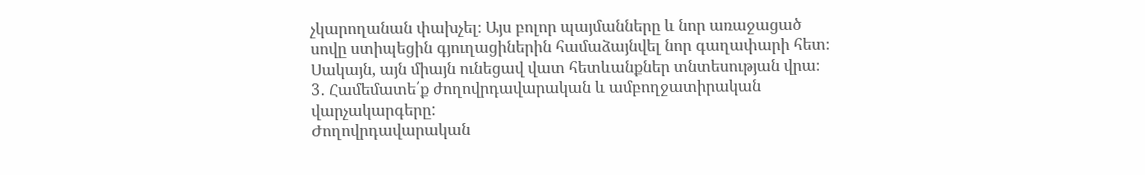չկարողանան փախչել։ Այս բոլոր պայմանները և նոր առաջացած սովը ստիպեցին գյուղացիներին համաձայնվել նոր գաղափարի հետ։ Սակայն, այն միայն ունեցավ վատ հետևանքներ տնտեսության վրա։
3․ Համեմատե՛ք ժողովրդավարական և ամբողջատիրական վարչակարգերը:
Ժողովրդավարական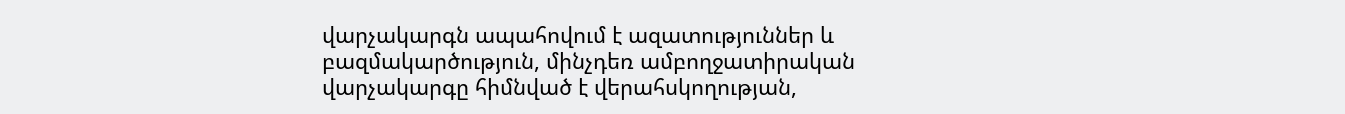վարչակարգն ապահովում է ազատություններ և բազմակարծություն, մինչդեռ ամբողջատիրական վարչակարգը հիմնված է վերահսկողության,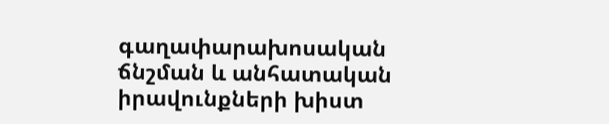գաղափարախոսական ճնշման և անհատական իրավունքների խիստ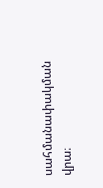սահմանափակման վրա։